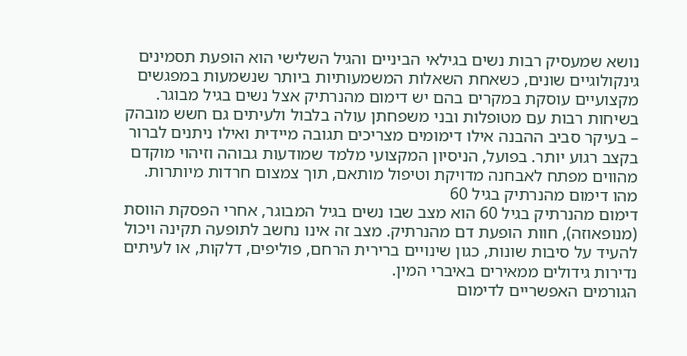נושא שמעסיק רבות נשים בגילאי הביניים והגיל השלישי הוא הופעת תסמינים גינקולוגיים שונים, כשאחת השאלות המשמעותיות ביותר שנשמעות במפגשים מקצועיים עוסקת במקרים בהם יש דימום מהנרתיק אצל נשים בגיל מבוגר. בשיחות רבות עם מטופלות ובני משפחתן עולה בלבול ולעיתים גם חשש מובהק – בעיקר סביב ההבנה אילו דימומים מצריכים תגובה מיידית ואילו ניתנים לברור בקצב רגוע יותר. בפועל, הניסיון המקצועי מלמד שמודעות גבוהה וזיהוי מוקדם מהווים מפתח לאבחנה מדויקת וטיפול מותאם, תוך צמצום חרדות מיותרות.
מהו דימום מהנרתיק בגיל 60
דימום מהנרתיק בגיל 60 הוא מצב שבו נשים בגיל המבוגר, אחרי הפסקת הווסת (מנופאוזה), חוות הופעת דם מהנרתיק. מצב זה אינו נחשב לתופעה תקינה ויכול להעיד על סיבות שונות, כגון שינויים ברירית הרחם, פוליפים, דלקות, או לעיתים נדירות גידולים ממאירים באיברי המין.
הגורמים האפשריים לדימום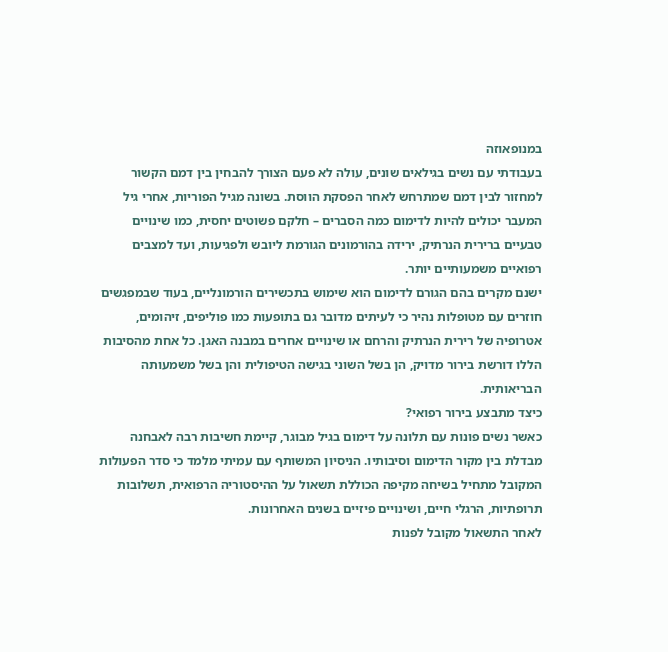במנופאוזה
בעבודתי עם נשים בגילאים שונים, עולה לא פעם הצורך להבחין בין דמם הקשור למחזור לבין דמם שמתרחש לאחר הפסקת הווסת. בשונה מגיל הפוריות, אחרי גיל המעבר יכולים להיות לדימום כמה הסברים – חלקם פשוטים יחסית, כמו שינויים טבעיים ברירית הנרתיק, ירידה בהורמונים הגורמת ליובש ולפגיעות, ועד למצבים רפואיים משמעותיים יותר.
ישנם מקרים בהם הגורם לדימום הוא שימוש בתכשירים הורמונליים, בעוד שבמפגשים חוזרים עם מטופלות נהיר כי לעיתים מדובר גם בתופעות כמו פוליפים, זיהומים, אטרופיה של רירית הנרתיק והרחם או שינויים אחרים במבנה האגן. כל אחת מהסיבות הללו דורשת בירור מדויק, הן בשל השוני בגישה הטיפולית והן בשל משמעותה הבריאותית.
כיצד מתבצע בירור רפואי?
כאשר נשים פונות עם תלונה על דימום בגיל מבוגר, קיימת חשיבות רבה לאבחנה מבדלת בין מקור הדימום וסיבותיו. הניסיון המשותף עם עמיתי מלמד כי סדר הפעולות המקובל מתחיל בשיחה מקיפה הכוללת תשאול על ההיסטוריה הרפואית, תשלובות תרופתיות, הרגלי חיים, ושינויים פיזיים בשנים האחרונות.
לאחר התשאול מקובל לפנות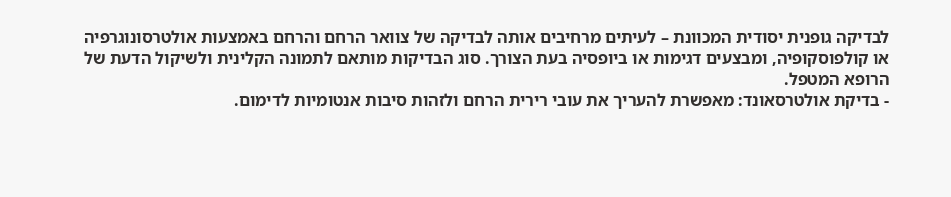לבדיקה גופנית יסודית המכוונת – לעיתים מרחיבים אותה לבדיקה של צוואר הרחם והרחם באמצעות אולטרסונוגרפיה או קולפוסקופיה, ומבצעים דגימות או ביופסיה בעת הצורך. סוג הבדיקות מותאם לתמונה הקלינית ולשיקול הדעת של הרופא המטפל.
- בדיקת אולטרסאונד: מאפשרת להעריך את עובי רירית הרחם ולזהות סיבות אנטומיות לדימום.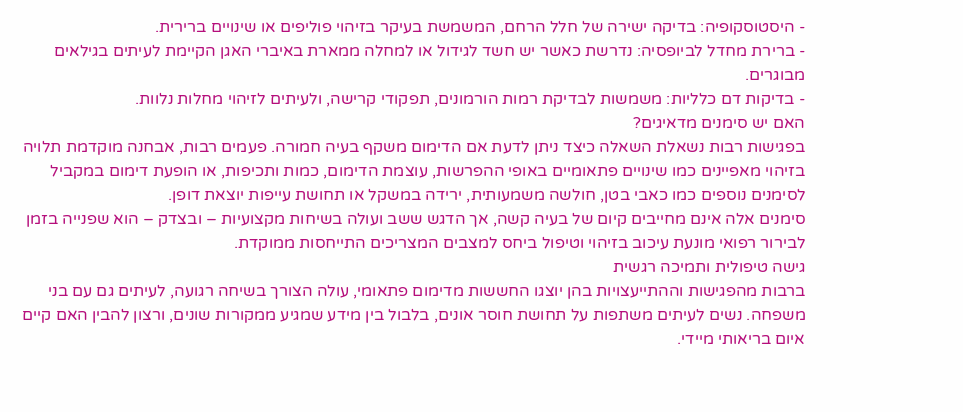- היסטוסקופיה: בדיקה ישירה של חלל הרחם, המשמשת בעיקר בזיהוי פוליפים או שינויים ברירית.
- ברירת מחדל לביופסיה: נדרשת כאשר יש חשד לגידול או למחלה ממארת באיברי האגן הקיימת לעיתים בגילאים מבוגרים.
- בדיקות דם כלליות: משמשות לבדיקת רמות הורמונים, תפקודי קרישה, ולעיתים לזיהוי מחלות נלוות.
האם יש סימנים מדאיגים?
בפגישות רבות נשאלת השאלה כיצד ניתן לדעת אם הדימום משקף בעיה חמורה. פעמים רבות, אבחנה מוקדמת תלויה בזיהוי מאפיינים כמו שינויים פתאומיים באופי ההפרשות, עוצמת הדימום, כמות ותכיפות, או הופעת דימום במקביל לסימנים נוספים כמו כאבי בטן, חולשה משמעותית, ירידה במשקל או תחושת עייפות יוצאת דופן.
סימנים אלה אינם מחייבים קיום של בעיה קשה, אך הדגש ששב ועולה בשיחות מקצועיות – ובצדק – הוא שפנייה בזמן לבירור רפואי מונעת עיכוב בזיהוי וטיפול ביחס למצבים המצריכים התייחסות ממוקדת.
גישה טיפולית ותמיכה רגשית
ברבות מהפגישות וההתייעצויות בהן יוצגו החששות מדימום פתאומי, עולה הצורך בשיחה רגועה, לעיתים גם עם בני משפחה. נשים לעיתים משתפות על תחושת חוסר אונים, בלבול בין מידע שמגיע ממקורות שונים, ורצון להבין האם קיים איום בריאותי מיידי.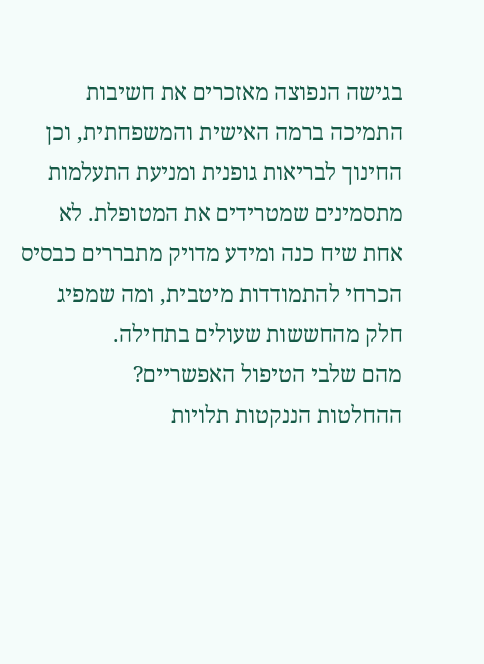בגישה הנפוצה מאזכרים את חשיבות התמיכה ברמה האישית והמשפחתית, וכן החינוך לבריאות גופנית ומניעת התעלמות מתסמינים שמטרידים את המטופלת. לא אחת שיח כנה ומידע מדויק מתבררים כבסיס הכרחי להתמודדות מיטבית, ומה שמפיג חלק מהחששות שעולים בתחילה.
מהם שלבי הטיפול האפשריים?
ההחלטות הננקטות תלויות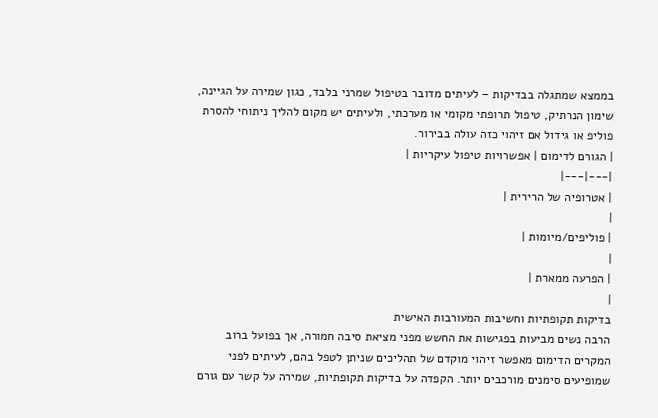בממצא שמתגלה בבדיקות – לעיתים מדובר בטיפול שמרני בלבד, כגון שמירה על הגיינה, שימון הנרתיק, טיפול תרופתי מקומי או מערכתי, ולעיתים יש מקום להליך ניתוחי להסרת פוליפ או גידול אם זיהוי כזה עולה בבירור.
| הגורם לדימום | אפשרויות טיפול עיקריות |
|---|---|
| אטרופיה של הרירית |
|
| פוליפים/מיומות |
|
| הפרעה ממארת |
|
בדיקות תקופתיות וחשיבות המעורבות האישית
הרבה נשים מביעות בפגישות את החשש מפני מציאת סיבה חמורה, אך בפועל ברוב המקרים הדימום מאפשר זיהוי מוקדם של תהליכים שניתן לטפל בהם, לעיתים לפני שמופיעים סימנים מורכבים יותר. הקפדה על בדיקות תקופתיות, שמירה על קשר עם גורם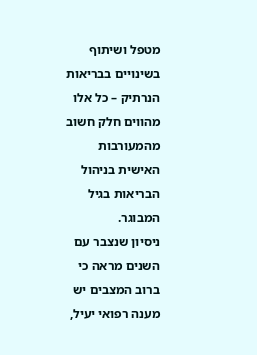מטפל ושיתוף בשינויים בבריאות הנרתיק – כל אלו מהווים חלק חשוב מהמעורבות האישית בניהול הבריאות בגיל המבוגר.
ניסיון שנצבר עם השנים מראה כי ברוב המצבים יש מענה רפואי יעיל,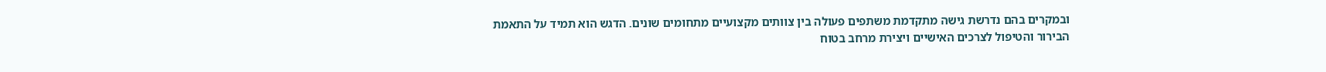ובמקרים בהם נדרשת גישה מתקדמת משתפים פעולה בין צוותים מקצועיים מתחומים שונים. הדגש הוא תמיד על התאמת הבירור והטיפול לצרכים האישיים ויצירת מרחב בטוח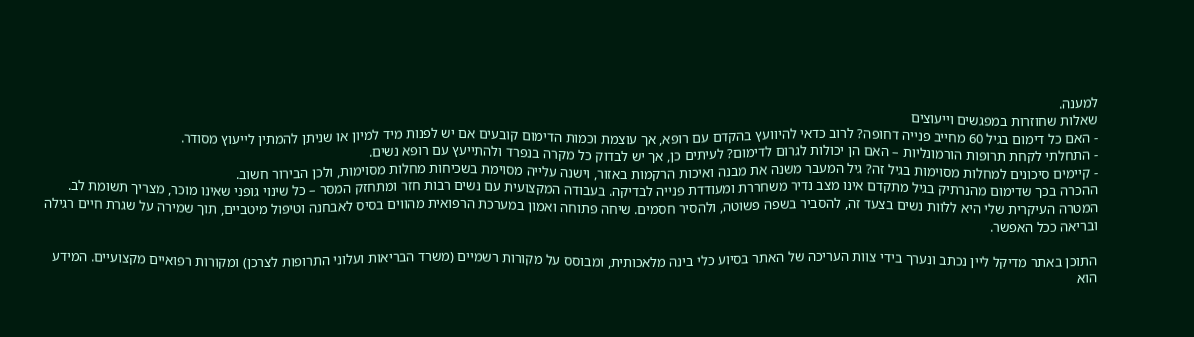למענה.
שאלות שחוזרות במפגשים וייעוצים
- האם כל דימום בגיל 60 מחייב פנייה דחופה? לרוב כדאי להיוועץ בהקדם עם רופא, אך עוצמת וכמות הדימום קובעים אם יש לפנות מיד למיון או שניתן להמתין לייעוץ מסודר.
- התחלתי לקחת תרופות הורמונליות – האם הן יכולות לגרום לדימום? לעיתים כן, אך יש לבדוק כל מקרה בנפרד ולהתייעץ עם רופא נשים.
- קיימים סיכונים למחלות מסוימות בגיל זה? גיל המעבר משנה את מבנה ואיכות הרקמות באזור, וישנה עלייה מסוימת בשכיחות מחלות מסוימות, ולכן הבירור חשוב.
ההכרה בכך שדימום מהנרתיק בגיל מתקדם אינו מצב נדיר משחררת ומעודדת פנייה לבדיקה. בעבודה המקצועית עם נשים רבות חזר ומתחזק המסר – כל שינוי גופני שאינו מוכר, מצריך תשומת לב. המטרה העיקרית שלי היא ללוות נשים בצעד זה, להסביר בשפה פשוטה, ולהסיר חסמים. שיחה פתוחה ואמון במערכת הרפואית מהווים בסיס לאבחנה וטיפול מיטביים, תוך שמירה על שגרת חיים רגילה ובריאה ככל האפשר.

התוכן באתר מדיקל ליין נכתב ונערך בידי צוות העריכה של האתר בסיוע כלי בינה מלאכותית, ומבוסס על מקורות רשמיים (משרד הבריאות ועלוני התרופות לצרכן) ומקורות רפואיים מקצועיים. המידע הוא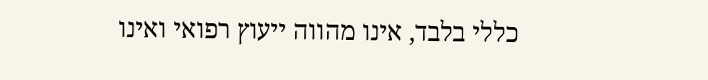כללי בלבד, אינו מהווה ייעוץ רפואי ואינו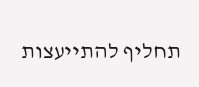תחליף להתייעצות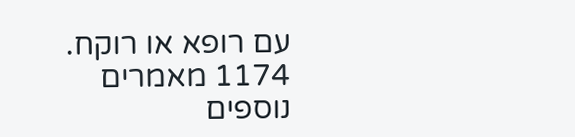עם רופא או רוקח.
1174 מאמרים נוספים